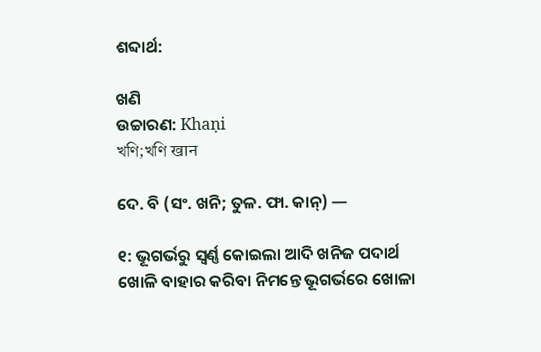ଶବ୍ଦାର୍ଥ:

ଖଣି
ଉଚ୍ଚାରଣ: Khaṇi
খণি;খণি खान

ଦେ. ବି (ସଂ. ଖନି; ତୁଳ. ଫା. କାନ୍) —

୧: ଭୂଗର୍ଭରୁ ସ୍ବର୍ଣ୍ଣ କୋଇଲା ଆଦି ଖନିଜ ପଦାର୍ଥ ଖୋଳି ବାହାର କରିବା ନିମନ୍ତେ ଭୂଗର୍ଭରେ ଖୋଳା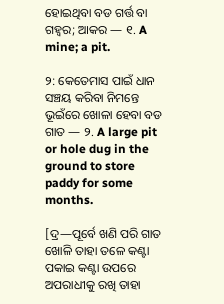ହୋଇଥିବା ବଡ ଗର୍ତ୍ତ ବା ଗହ୍ବର; ଆକର — ୧. A mine; a pit.

୨: କେତେମାସ ପାଇଁ ଧାନ ସଞ୍ଚୟ କରିବା ନିମନ୍ତେ ଭୂଇଁରେ ଖୋଳା ହେବା ବଡ ଗାତ — ୨. A large pit or hole dug in the ground to store paddy for some months.

[ଦ୍ର—ପୂର୍ବେ ଖଣି ପରି ଗାତ ଖୋଳି ତାହା ତଳେ କଣ୍ଟା ପକାଇ କଣ୍ଟା ଉପରେ ଅପରାଧୀକୁ ରଖି ତାହା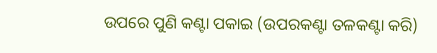ଉପରେ ପୁଣି କଣ୍ଟା ପକାଇ (ଉପରକଣ୍ଟା ତଳକଣ୍ଟା କରି)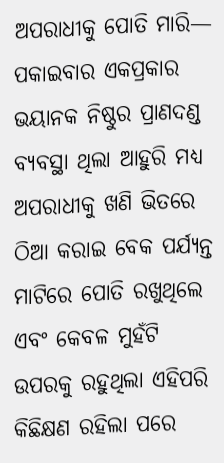ଅପରାଧୀକୁ ପୋତି ମାରି— ପକାଇବାର ଏକପ୍ରକାର ଭୟାନକ ନିଷ୍ଠୁର ପ୍ରାଣଦଣ୍ଡ ବ୍ୟବସ୍ଥା ଥିଲା ଆହୁରି ମଧ୍ୟ ଅପରାଧୀକୁ ଖଣି ଭିତରେ ଠିଆ କରାଇ ବେକ ପର୍ଯ୍ୟନ୍ତ ମାଟିରେ ପୋତି ରଖୁଥିଲେ ଏବଂ କେବଳ ମୁହଁଟି ଉପରକୁ ରହୁଥିଲା ଏହିପରି କିଛିକ୍ଷଣ ରହିଲା ପରେ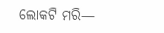ଲୋକଟି ମରି—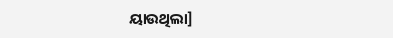ୟାଉଥିଲା]